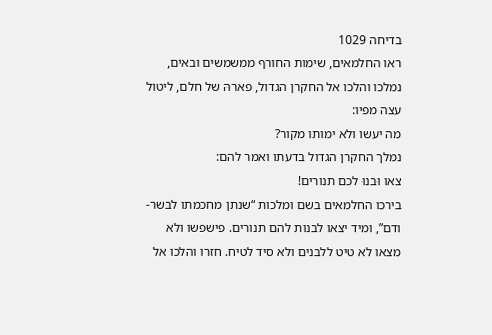בדיחה 1029
ראו החלמאים, שימות החורף ממשמשים ובאים, נמלכו והלכו אל החקרן הגדול, פארהּ של חלם, ליטול עצה מפיו:
מה יעשו ולא ימותו מקור?
נמלך החקרן הגדול בדעתו ואמר להם:
צאו וּבנוּ לכם תנורים!
בירכו החלמאים בשם ומלכות “שנתן מחכמתו לבשר-ודם”, ומיד יצאו לבנות להם תנורים. פישפשו ולא מצאו לא טיט ללבנים ולא סיד לטיח. חזרו והלכו אל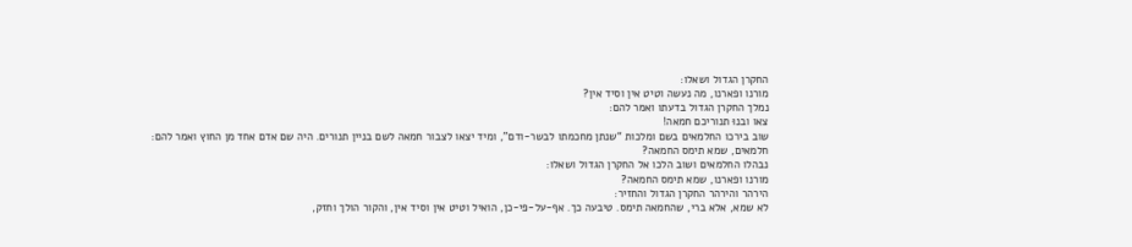החקרן הגדול ושאלו:
מורנו ופארנו, מה נעשה וטיט אין וסיד אין?
נמלך החקרן הגדול בדעתו ואמר להם:
צאו ובנוּ תנוריכם חמאה!
שוב בירכו החלמאים בשם ומלכות “שנתן מחכמתו לבשר-ודם”, ומיד יצאו לצבור חמאה לשם בניין תנורים. היה שם אדם אחד מן החוץ ואמר להם:
חלמאים, שמא תימס החמאה?
נבהלו החלמאים ושוב הלכו אל החקרן הגדול ושאלו:
מורנו ופארנו, שמא תימס החמאה?
הירהר והירהר החקרן הגדול והחזיר:
לא שמא, אלא ברי, שהחמאה תימס. טיבעה כך. אף-על-פי-כן, הואיל וטיט אין וסיד אין, והקור הולך וחזק,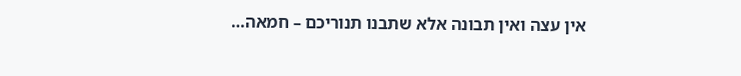אין עצה ואין תבונה אלא שתבנו תנוריכם – חמאה…